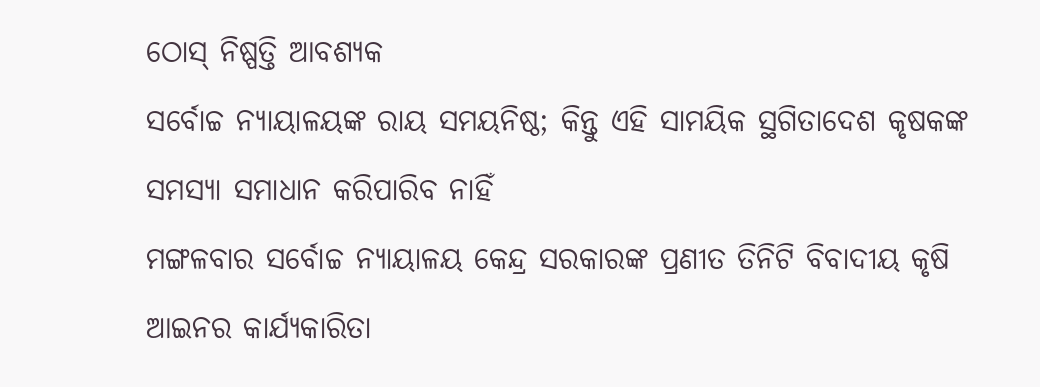ଠୋସ୍ ନିଷ୍ପତ୍ତି ଆବଶ୍ୟକ
ସର୍ବୋଚ୍ଚ ନ୍ୟାୟାଳୟଙ୍କ ରାୟ ସମୟନିଷ୍ଠ; କିନ୍ତୁ ଏହି ସାମୟିକ ସ୍ଥଗିତାଦେଶ କୃଷକଙ୍କ ସମସ୍ୟା ସମାଧାନ କରିପାରିବ ନାହିଁ
ମଙ୍ଗଳବାର ସର୍ବୋଚ୍ଚ ନ୍ୟାୟାଳୟ କେନ୍ଦ୍ର ସରକାରଙ୍କ ପ୍ରଣୀତ ତିନିଟି ବିବାଦୀୟ କୃଷି ଆଇନର କାର୍ଯ୍ୟକାରିତା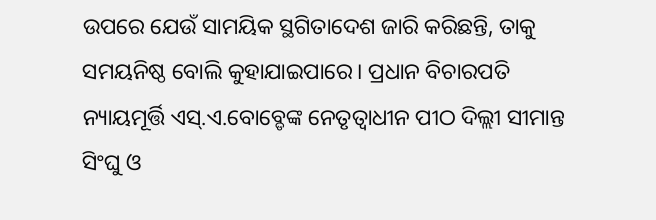ଉପରେ ଯେଉଁ ସାମୟିକ ସ୍ଥଗିତାଦେଶ ଜାରି କରିଛନ୍ତି, ତାକୁ ସମୟନିଷ୍ଠ ବୋଲି କୁହାଯାଇପାରେ। ପ୍ରଧାନ ବିଚାରପତି ନ୍ୟାୟମୂର୍ତ୍ତି ଏସ୍.ଏ.ବୋବ୍ଡେଙ୍କ ନେତୃତ୍ବାଧୀନ ପୀଠ ଦିଲ୍ଲୀ ସୀମାନ୍ତ ସିଂଘୁ ଓ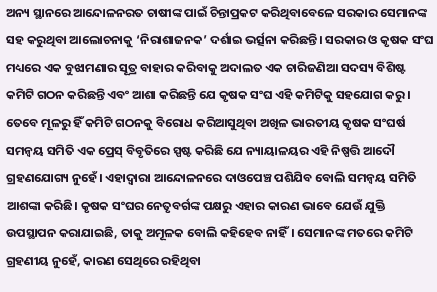ଅନ୍ୟ ସ୍ଥାନରେ ଆନ୍ଦୋଳନରତ ଚାଷୀଙ୍କ ପାଇଁ ଚିନ୍ତାପ୍ରକଟ କରିଥିବାବେଳେ ସରକାର ସେମାନଙ୍କ ସହ କରୁଥିବା ଆଲୋଚନାକୁ ‘ନିରାଶାଜନକ’ ଦର୍ଶାଇ ଭର୍ତ୍ସନା କରିଛନ୍ତି। ସରକାର ଓ କୃଷକ ସଂଘ ମଧ୍ୟରେ ଏକ ବୁଝାମଣାର ସୂତ୍ର ବାହାର କରିବାକୁ ଅଦାଲତ ଏକ ଚାରିଜଣିଆ ସଦସ୍ୟ ବିଶିଷ୍ଟ କମିଟି ଗଠନ କରିଛନ୍ତି ଏବଂ ଆଶା କରିଛନ୍ତି ଯେ କୃଷକ ସଂଘ ଏହି କମିଟିକୁ ସହଯୋଗ କରୁ। ତେବେ ମୂଳରୁ ହିଁ କମିଟି ଗଠନକୁ ବିରୋଧ କରିଆସୁଥିବା ଅଖିଳ ଭାରତୀୟ କୃଷକ ସଂଘର୍ଷ ସମନ୍ବୟ ସମିତି ଏକ ପ୍ରେସ୍ ବିବୃତିରେ ସ୍ପଷ୍ଟ କରିଛି ଯେ ନ୍ୟାୟାଳୟର ଏହି ନିଷ୍ପତ୍ତି ଆଦୌ ଗ୍ରହଣଯୋଗ୍ୟ ନୁହେଁ। ଏହାଦ୍ବାରା ଆନ୍ଦୋଳନରେ ଦାଓପେଞ୍ଚ ପଶିଯିବ ବୋଲି ସମନ୍ବୟ ସମିତି ଆଶଙ୍କା କରିଛି। କୃଷକ ସଂଘର ନେତୃବର୍ଗଙ୍କ ପକ୍ଷରୁ ଏହାର କାରଣ ଭାବେ ଯେଉଁ ଯୁକ୍ତି ଉପସ୍ଥାପନ କରାଯାଇଛି, ତାକୁ ଅମୂଳକ ବୋଲି କହିହେବ ନାହିଁ। ସେମାନଙ୍କ ମତରେ କମିଟି ଗ୍ରହଣୀୟ ନୁହେଁ, କାରଣ ସେଥିରେ ରହିଥିବା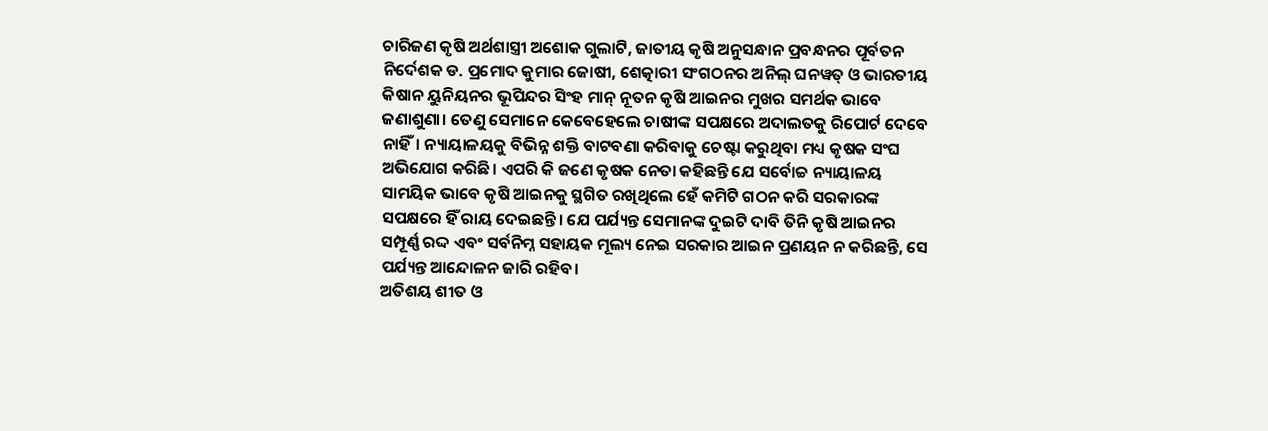ଚାରିଜଣ କୃଷି ଅର୍ଥଶାସ୍ତ୍ରୀ ଅଶୋକ ଗୁଲାଟି, ଜାତୀୟ କୃଷି ଅନୁସନ୍ଧାନ ପ୍ରବନ୍ଧନର ପୂର୍ବତନ ନିର୍ଦେଶକ ଡ. ପ୍ରମୋଦ କୁମାର ଜୋଷୀ, ଶେତ୍କାରୀ ସଂଗଠନର ଅନିଲ୍ ଘନୱତ୍ ଓ ଭାରତୀୟ କିଷାନ ୟୁନିୟନର ଭୂପିନ୍ଦର ସିଂହ ମାନ୍ ନୂତନ କୃଷି ଆଇନର ମୁଖର ସମର୍ଥକ ଭାବେ ଜଣାଶୁଣା। ତେଣୁ ସେମାନେ କେବେହେଲେ ଚାଷୀଙ୍କ ସପକ୍ଷରେ ଅଦାଲତକୁ ରିପୋର୍ଟ ଦେବେ ନାହିଁ। ନ୍ୟାୟାଳୟକୁ ବିଭିନ୍ନ ଶକ୍ତି ବାଟବଣା କରିବାକୁ ଚେଷ୍ଟା କରୁଥିବା ମଧ୍ୟ କୃଷକ ସଂଘ ଅଭିଯୋଗ କରିଛି। ଏପରି କି ଜଣେ କୃଷକ ନେତା କହିଛନ୍ତି ଯେ ସର୍ବୋଚ୍ଚ ନ୍ୟାୟାଳୟ ସାମୟିକ ଭାବେ କୃଷି ଆଇନକୁ ସ୍ଥଗିତ ରଖିଥିଲେ ହେଁ କମିଟି ଗଠନ କରି ସରକାରଙ୍କ ସପକ୍ଷରେ ହିଁ ରାୟ ଦେଇଛନ୍ତି। ଯେ ପର୍ଯ୍ୟନ୍ତ ସେମାନଙ୍କ ଦୁଇଟି ଦାବି ତିନି କୃଷି ଆଇନର ସମ୍ପୂର୍ଣ୍ଣ ରଦ୍ଦ ଏବଂ ସର୍ବନିମ୍ନ ସହାୟକ ମୂଲ୍ୟ ନେଇ ସରକାର ଆଇନ ପ୍ରଣୟନ ନ କରିଛନ୍ତି, ସେ ପର୍ଯ୍ୟନ୍ତ ଆନ୍ଦୋଳନ ଜାରି ରହିବ।
ଅତିଶୟ ଶୀତ ଓ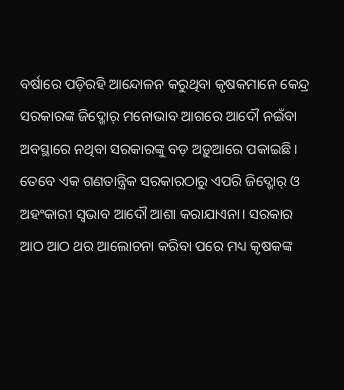ବର୍ଷାରେ ପଡ଼ିରହି ଆନ୍ଦୋଳନ କରୁଥିବା କୃଷକମାନେ କେନ୍ଦ୍ର ସରକାରଙ୍କ ଜିଦ୍ଖୋର୍ ମନୋଭାବ ଆଗରେ ଆଦୌ ନଇଁବା ଅବସ୍ଥାରେ ନଥିବା ସରକାରଙ୍କୁ ବଡ଼ ଅଡ଼ୁଆରେ ପକାଇଛି। ତେବେ ଏକ ଗଣତାନ୍ତ୍ରିକ ସରକାରଠାରୁ ଏପରି ଜିଦ୍ଖୋର୍ ଓ ଅହଂକାରୀ ସ୍ବଭାବ ଆଦୌ ଆଶା କରାଯାଏନା। ସରକାର ଆଠ ଆଠ ଥର ଆଲୋଚନା କରିବା ପରେ ମଧ୍ୟ କୃଷକଙ୍କ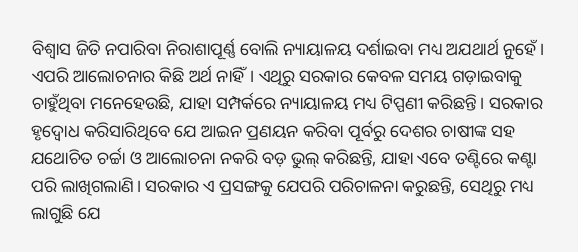ବିଶ୍ବାସ ଜିତି ନପାରିବା ନିରାଶାପୂର୍ଣ୍ଣ ବୋଲି ନ୍ୟାୟାଳୟ ଦର୍ଶାଇବା ମଧ୍ୟ ଅଯଥାର୍ଥ ନୁହେଁ। ଏପରି ଆଲୋଚନାର କିଛି ଅର୍ଥ ନାହିଁ। ଏଥିରୁ ସରକାର କେବଳ ସମୟ ଗଡ଼ାଇବାକୁ ଚାହୁଁଥିବା ମନେହେଉଛି, ଯାହା ସମ୍ପର୍କରେ ନ୍ୟାୟାଳୟ ମଧ୍ୟ ଟିପ୍ପଣୀ କରିଛନ୍ତି। ସରକାର ହୃଦ୍ବୋଧ କରିସାରିଥିବେ ଯେ ଆଇନ ପ୍ରଣୟନ କରିବା ପୂର୍ବରୁ ଦେଶର ଚାଷୀଙ୍କ ସହ ଯଥୋଚିତ ଚର୍ଚ୍ଚା ଓ ଆଲୋଚନା ନକରି ବଡ଼ ଭୁଲ୍ କରିଛନ୍ତି, ଯାହା ଏବେ ତଣ୍ଟିରେ କଣ୍ଟା ପରି ଲାଖିଗଲାଣି। ସରକାର ଏ ପ୍ରସଙ୍ଗକୁ ଯେପରି ପରିଚାଳନା କରୁଛନ୍ତି, ସେଥିରୁ ମଧ୍ୟ ଲାଗୁଛି ଯେ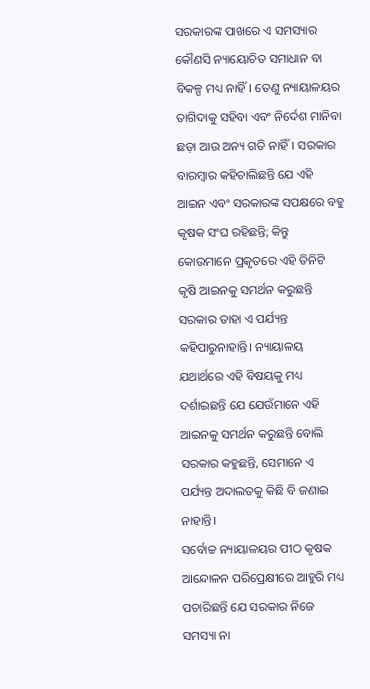ସରକାରଙ୍କ ପାଖରେ ଏ ସମସ୍ୟାର କୌଣସି ନ୍ୟାୟୋଚିତ ସମାଧାନ ବା ବିକଳ୍ପ ମଧ୍ୟ ନାହିଁ। ତେଣୁ ନ୍ୟାୟାଳୟର ତାଗିଦାକୁ ସହିବା ଏବଂ ନିର୍ଦେଶ ମାନିବା ଛଡ଼ା ଆଉ ଅନ୍ୟ ଗତି ନାହିଁ। ସରକାର ବାରମ୍ବାର କହିଚାଲିଛନ୍ତି ଯେ ଏହି ଆଇନ ଏବଂ ସରକାରଙ୍କ ସପକ୍ଷରେ ବହୁ କୃଷକ ସଂଘ ରହିଛନ୍ତି; କିନ୍ତୁ କୋଉମାନେ ପ୍ରକୃତରେ ଏହି ତିନିଟି କୃଷି ଆଇନକୁ ସମର୍ଥନ କରୁଛନ୍ତି ସରକାର ତାହା ଏ ପର୍ଯ୍ୟନ୍ତ କହିପାରୁନାହାନ୍ତି। ନ୍ୟାୟାଳୟ ଯଥାର୍ଥରେ ଏହି ବିଷୟକୁ ମଧ୍ୟ ଦର୍ଶାଇଛନ୍ତି ଯେ ଯେଉଁମାନେ ଏହି ଆଇନକୁ ସମର୍ଥନ କରୁଛନ୍ତି ବୋଲି ସରକାର କହୁଛନ୍ତି, ସେମାନେ ଏ ପର୍ଯ୍ୟନ୍ତ ଅଦାଲତକୁ କିଛି ବି ଜଣାଇ ନାହାନ୍ତି।
ସର୍ବୋଚ୍ଚ ନ୍ୟାୟାଳୟର ପୀଠ କୃଷକ ଆନ୍ଦୋଳନ ପରିପ୍ରେକ୍ଷୀରେ ଆହୁରି ମଧ୍ୟ ପଚାରିଛନ୍ତି ଯେ ସରକାର ନିଜେ ସମସ୍ୟା ନା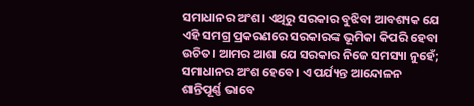ସମାଧାନର ଅଂଶ। ଏଥିରୁ ସରକାର ବୁଝିବା ଆବଶ୍ୟକ ଯେ ଏହି ସମଗ୍ର ପ୍ରକରଣରେ ସରକାରଙ୍କ ଭୂମିକା କିପରି ହେବା ଉଚିତ। ଆମର ଆଶା ଯେ ସରକାର ନିଜେ ସମସ୍ୟା ନୁହେଁ; ସମାଧାନର ଅଂଶ ହେବେ। ଏ ପର୍ଯ୍ୟନ୍ତ ଆନ୍ଦୋଳନ ଶାନ୍ତିପୂର୍ଣ୍ଣ ଭାବେ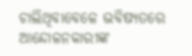ଚାଲିଥିବାବେଳେ ଭବିଷ୍ୟତରେ ଆନ୍ଦୋଳନକାରୀଙ୍କ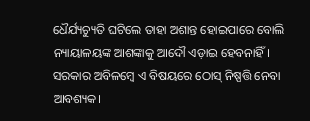ଧୈର୍ଯ୍ୟଚ୍ୟୁତି ଘଟିଲେ ତାହା ଅଶାନ୍ତ ହୋଇପାରେ ବୋଲି ନ୍ୟାୟାଳୟଙ୍କ ଆଶଙ୍କାକୁ ଆଦୌ ଏଡ଼ାଇ ହେବନାହିଁ। ସରକାର ଅବିଳମ୍ବେ ଏ ବିଷୟରେ ଠୋସ୍ ନିଷ୍ପତ୍ତି ନେବା ଆବଶ୍ୟକ।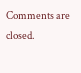Comments are closed.